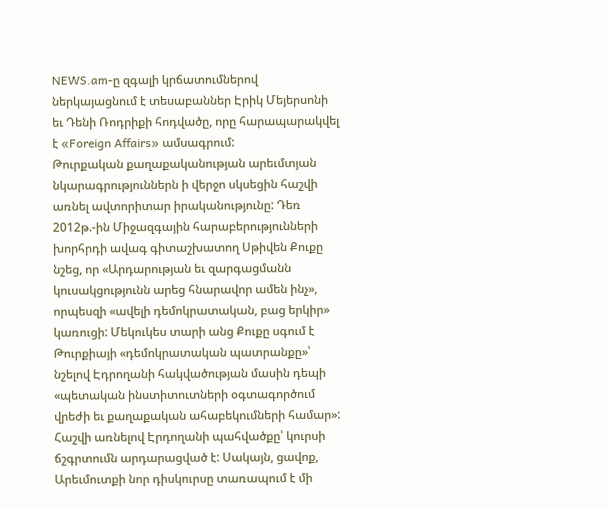NEWS.am-ը զգալի կրճատումներով ներկայացնում է տեսաբաններ Էրիկ Մեյերսոնի եւ Դենի Ռոդրիքի հոդվածը, որը հարապարակվել է «Foreign Affairs» ամսագրում:
Թուրքական քաղաքականության արեւմտյան նկարագրություններն ի վերջո սկսեցին հաշվի առնել ավտորիտար իրականությունը: Դեռ 2012թ.-ին Միջազգային հարաբերությունների խորհրդի ավագ գիտաշխատող Սթիվեն Քուքը նշեց, որ «Արդարության եւ զարգացմանն կուսակցությունն արեց հնարավոր ամեն ինչ», որպեսզի «ավելի դեմոկրատական, բաց երկիր» կառուցի: Մեկուկես տարի անց Քուքը սգում է Թուրքիայի «դեմոկրատական պատրանքը»՝ նշելով Էդրողանի հակվածության մասին դեպի «պետական ինստիտուտների օգտագործում վրեժի եւ քաղաքական ահաբեկումների համար»:
Հաշվի առնելով Էրդողանի պահվածքը՝ կուրսի ճշգրտումն արդարացված է: Սակայն, ցավոք, Արեւմուտքի նոր դիսկուրսը տառապում է մի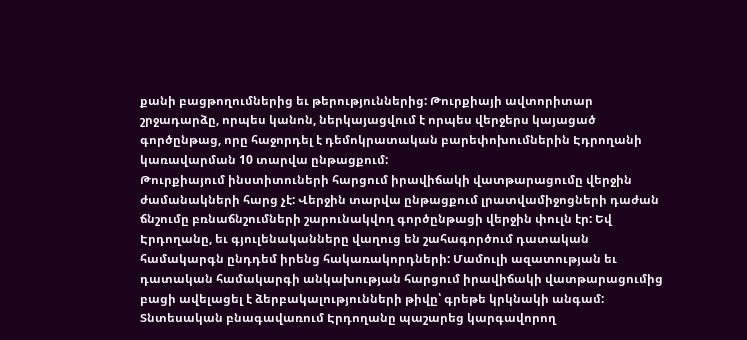քանի բացթողումներից եւ թերություններից: Թուրքիայի ավտորիտար շրջադարձը, որպես կանոն, ներկայացվում է որպես վերջերս կայացած գործընթաց, որը հաջորդել է դեմոկրատական բարեփոխումներին Էդրողանի կառավարման 10 տարվա ընթացքում:
Թուրքիայում ինստիտուների հարցում իրավիճակի վատթարացումը վերջին ժամանակների հարց չէ: Վերջին տարվա ընթացքում լրատվամիջոցների դաժան ճնշումը բռնաճնշումների շարունակվող գործընթացի վերջին փուլն էր: Եվ Էրդողանը, եւ գյուլենականները վաղուց են շահագործում դատական համակարգն ընդդեմ իրենց հակառակորդների: Մամուլի ազատության եւ դատական համակարգի անկախության հարցում իրավիճակի վատթարացումից բացի ավելացել է ձերբակալությունների թիվը՝ գրեթե կրկնակի անգամ:
Տնտեսական բնագավառում Էրդողանը պաշարեց կարգավորող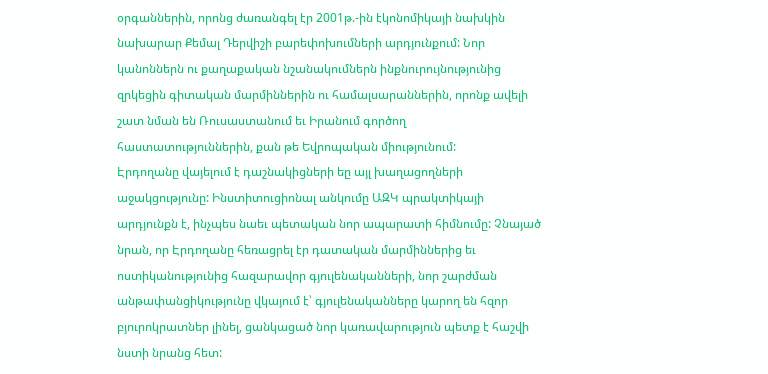օրգաններին, որոնց ժառանգել էր 2001թ.-ին էկոնոմիկայի նախկին նախարար Քեմալ Դերվիշի բարեփոխումների արդյունքում: Նոր կանոններն ու քաղաքական նշանակումներն ինքնուրույնությունից զրկեցին գիտական մարմիններին ու համալսարաններին, որոնք ավելի շատ նման են Ռուսաստանում եւ Իրանում գործող հաստատություններին, քան թե Եվրոպական միությունում:
Էրդողանը վայելում է դաշնակիցների եը այլ խաղացողների աջակցությունը: Ինստիտուցիոնալ անկումը ԱԶԿ պրակտիկայի արդյունքն է, ինչպես նաեւ պետական նոր ապարատի հիմնումը: Չնայած նրան, որ Էրդողանը հեռացրել էր դատական մարմիններից եւ ոստիկանությունից հազարավոր գյուլենականների, նոր շարժման անթափանցիկությունը վկայում է՝ գյուլենականները կարող են հզոր բյուրոկրատներ լինել, ցանկացած նոր կառավարություն պետք է հաշվի նստի նրանց հետ: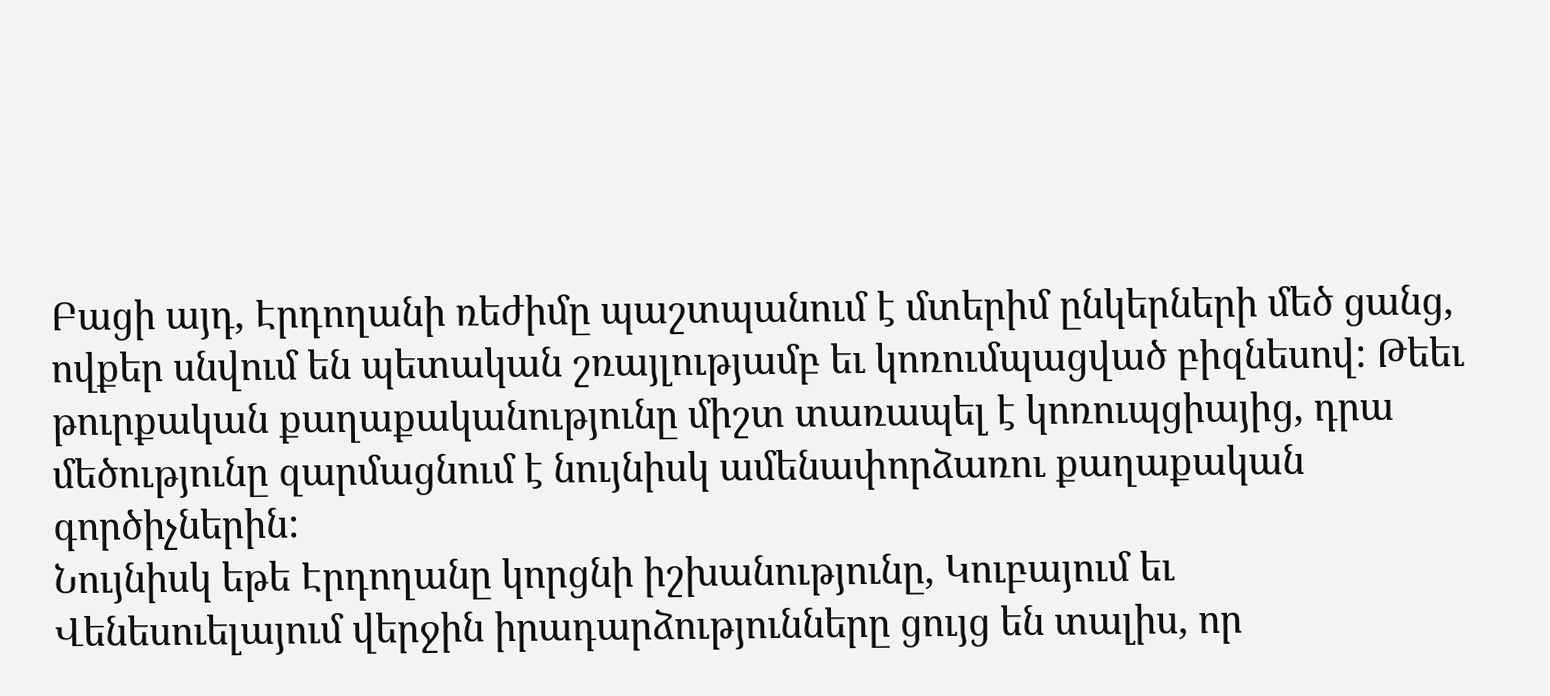Բացի այդ, Էրդողանի ռեժիմը պաշտպանում է մտերիմ ընկերների մեծ ցանց, ովքեր սնվում են պետական շռայլությամբ եւ կոռումպացված բիզնեսով: Թեեւ թուրքական քաղաքականությունը միշտ տառապել է կոռուպցիայից, դրա մեծությունը զարմացնում է նույնիսկ ամենափորձառու քաղաքական գործիչներին:
Նույնիսկ եթե Էրդողանը կորցնի իշխանությունը, Կուբայում եւ Վենեսուելայում վերջին իրադարձությունները ցույց են տալիս, որ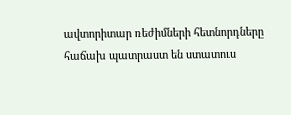ավտորիտար ռեժիմների հետնորդները հաճախ պատրաստ են ստատուս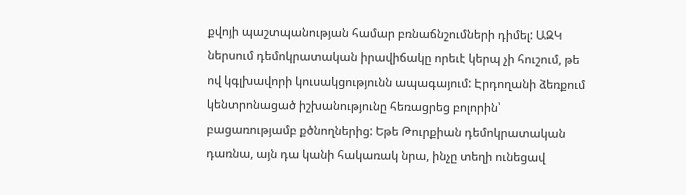քվոյի պաշտպանության համար բռնաճնշումների դիմել: ԱԶԿ ներսում դեմոկրատական իրավիճակը որեւէ կերպ չի հուշում, թե ով կգլխավորի կուսակցությունն ապագայում: Էրդողանի ձեռքում կենտրոնացած իշխանությունը հեռացրեց բոլորին՝ բացառությամբ քծնողներից: Եթե Թուրքիան դեմոկրատական դառնա, այն դա կանի հակառակ նրա, ինչը տեղի ունեցավ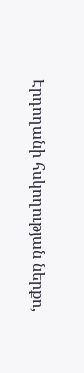Էրդողանի հսկողության ներքո,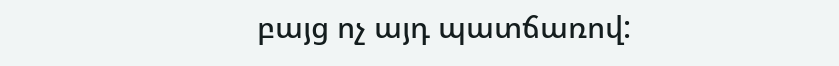բայց ոչ այդ պատճառով: